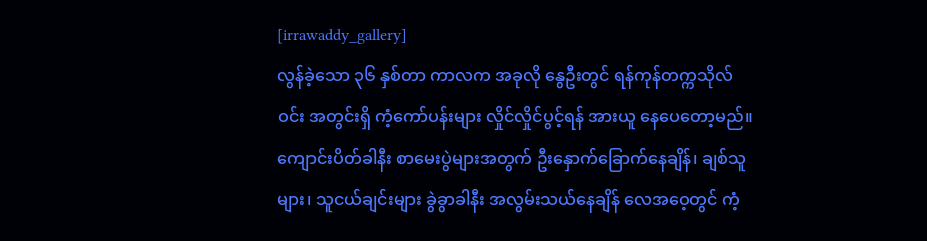[irrawaddy_gallery]
လွန်ခဲ့သော ၃၆ နှစ်တာ ကာလက အခုလို နွေဦးတွင် ရန်ကုန်တက္ကသိုလ်ဝင်း အတွင်းရှိ ကံ့ကော်ပန်းများ လှိုင်လှိုင်ပွင့်ရန် အားယူ နေပေတော့မည်။
ကျောင်းပိတ်ခါနီး စာမေးပွဲများအတွက် ဦးနှောက်ခြောက်နေချိန်၊ ချစ်သူများ၊ သူငယ်ချင်းများ ခွဲခွာခါနီး အလွမ်းသယ်နေချိန် လေအဝေ့တွင် ကံ့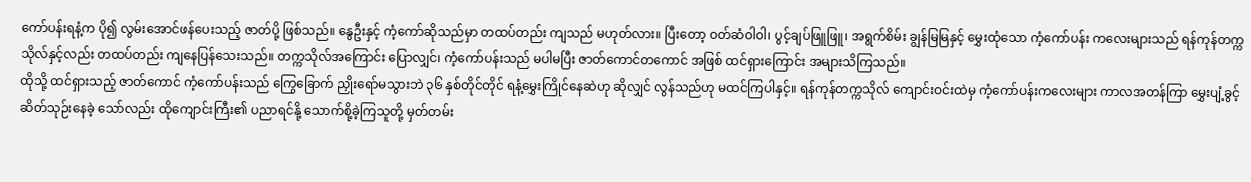ကော်ပန်းရနံ့က ပို၍ လွမ်းအောင်ဖန်ပေးသည့် ဇာတ်ပို့ ဖြစ်သည်။ နွေဦးနှင့် ကံ့ကော်ဆိုသည်မှာ တထပ်တည်း ကျသည် မဟုတ်လား။ ပြီးတော့ ဝတ်ဆံဝါဝါ၊ ပွင့်ချပ်ဖြူဖြူ၊ အရွက်စိမ်း ချွန်မြမြနှင့် မွှေးထုံသော ကံ့ကော်ပန်း ကလေးများသည် ရန်ကုန်တက္ကသိုလ်နှင့်လည်း တထပ်တည်း ကျနေပြန်သေးသည်။ တက္ကသိုလ်အကြောင်း ပြောလျှင်၊ ကံ့ကော်ပန်းသည် မပါမပြီး ဇာတ်ကောင်တကောင် အဖြစ် ထင်ရှားကြောင်း အများသိကြသည်။
ထိုသို့ ထင်ရှားသည့် ဇာတ်ကောင် ကံ့ကော်ပန်းသည် ကြွေခြောက် ညှိုးရော်မသွားဘဲ ၃၆ နှစ်တိုင်တိုင် ရနံ့မွှေးကြိုင်နေဆဲဟု ဆိုလျှင် လွန်သည်ဟု မထင်ကြပါနှင့်။ ရန်ကုန်တက္ကသိုလ် ကျောင်းဝင်းထဲမှ ကံ့ကော်ပန်းကလေးများ ကာလအတန်ကြာ မွှေးပျံ့ခွင့် ဆိတ်သုဉ်းနေခဲ့ သော်လည်း ထိုကျောင်းကြီး၏ ပညာရင်နို့ သောက်စို့ခဲ့ကြသူတို့ မှတ်တမ်း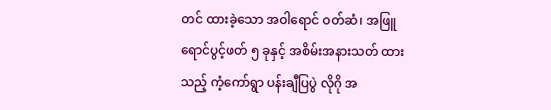တင် ထားခဲ့သော အဝါရောင် ဝတ်ဆံ၊ အဖြူရောင်ပွင့်ဖတ် ၅ ခုနှင့် အစိမ်းအနားသတ် ထားသည့် ကံ့ကော်ရွာ ပန်းချီပြပွဲ လိုဂို အ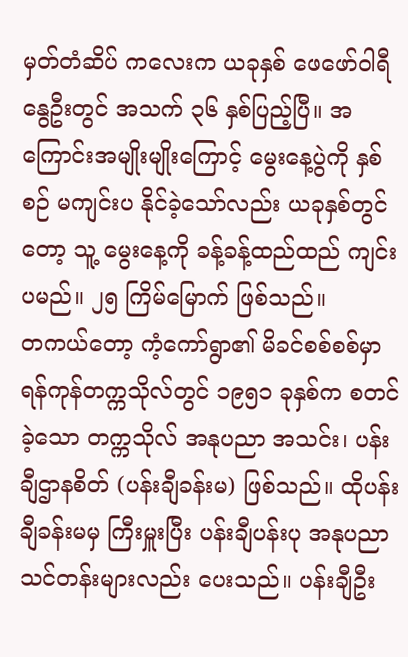မှတ်တံဆိပ် ကလေးက ယခုနှစ် ဖေဖော်ဝါရီ နွေဦးတွင် အသက် ၃၆ နှစ်ပြည့်ပြီ။ အကြောင်းအမျိုးမျိုးကြောင့် မွေးနေ့ပွဲကို နှစ်စဉ် မကျင်းပ နိုင်ခဲ့သော်လည်း ယခုနှစ်တွင်တော့ သူ့ မွေးနေ့ကို ခန့်ခန့်ထည်ထည် ကျင်းပမည်။ ၂၅ ကြိမ်မြောက် ဖြစ်သည်။
တကယ်တော့ ကံ့ကော်ရွာ၏ မိခင်စစ်စစ်မှာ ရန်ကုန်တက္ကသိုလ်တွင် ၁၉၅၁ ခုနှစ်က စတင်ခဲ့သော တက္ကသိုလ် အနုပညာ အသင်း၊ ပန်းချီဌာနစိတ် (ပန်းချီခန်းမ) ဖြစ်သည်။ ထိုပန်းချီခန်းမမှ ကြီးမှူးပြီး ပန်းချီပန်းပု အနုပညာ သင်တန်းများလည်း ပေးသည်။ ပန်းချီဦး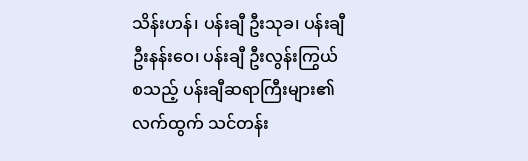သိန်းဟန်၊ ပန်းချီ ဦးသုခ၊ ပန်းချီ ဦးနန်းဝေ၊ ပန်းချီ ဦးလွန်းကြွယ် စသည့် ပန်းချီဆရာကြီးများ၏ လက်ထွက် သင်တန်း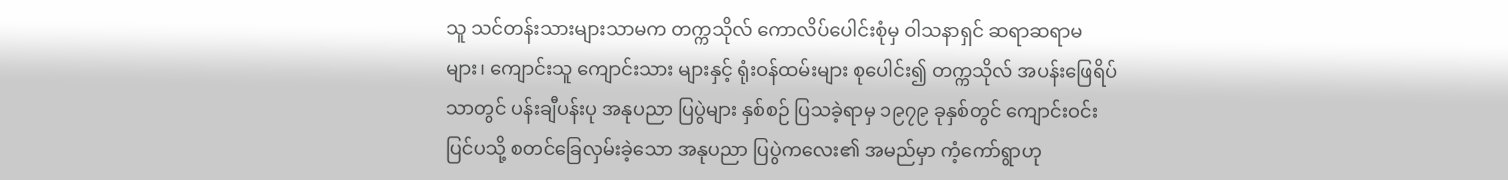သူ သင်တန်းသားများသာမက တက္ကသိုလ် ကောလိပ်ပေါင်းစုံမှ ဝါသနာရှင် ဆရာဆရာမများ၊ ကျောင်းသူ ကျောင်းသား များနှင့် ရုံးဝန်ထမ်းများ စုပေါင်း၍ တက္ကသိုလ် အပန်းဖြေရိပ်သာတွင် ပန်းချီပန်းပု အနုပညာ ပြပွဲများ နှစ်စဉ် ပြသခဲ့ရာမှ ၁၉၇၉ ခုနှစ်တွင် ကျောင်းဝင်းပြင်ပသို့ စတင်ခြေလှမ်းခဲ့သော အနုပညာ ပြပွဲကလေး၏ အမည်မှာ ကံ့ကော်ရွာဟု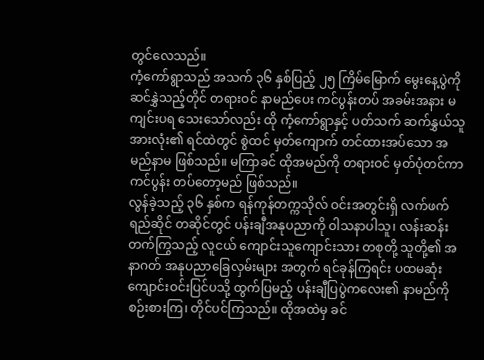တွင်လေသည်။
ကံ့ကော်ရွာသည် အသက် ၃၆ နှစ်ပြည့် ၂၅ ကြိမ်မြောက် မွေးနေ့ပွဲကို ဆင်နွှဲသည့်တိုင် တရားဝင် နာမည်ပေး ကင်ပွန်းတပ် အခမ်းအနား မကျင်းပရ သေးသော်လည်း ထို ကံ့ကော်ရွာနှင့် ပတ်သက် ဆက်နွှယ်သူ အားလုံး၏ ရင်ထဲတွင် စွဲထင် မှတ်ကျောက် တင်ထားအပ်သော အမည်နာမ ဖြစ်သည်။ မကြာခင် ထိုအမည်ကို တရားဝင် မှတ်ပုံတင်ကာ ကင်ပွန်း တပ်တော့မည် ဖြစ်သည်။
လွန်ခဲ့သည့် ၃၆ နှစ်က ရန်ကုန်တက္ကသိုလ် ဝင်းအတွင်းရှိ လက်ဖက်ရည်ဆိုင် တဆိုင်တွင် ပန်းချီအနုပညာကို ဝါသနာပါသူ၊ လန်းဆန်းတက်ကြွသည့် လူငယ် ကျောင်းသူကျောင်းသား တစုတို့ သူတို့၏ အနာဂတ် အနုပညာခြေလှမ်းများ အတွက် ရင်ခုန်ကြရင်း ပထမဆုံး ကျောင်းဝင်းပြင်ပသို့ ထွက်ပြမည့် ပန်းချီပြပွဲကလေး၏ နာမည်ကို စဉ်းစားကြ၊ တိုင်ပင်ကြသည်။ ထိုအထဲမှ ခင်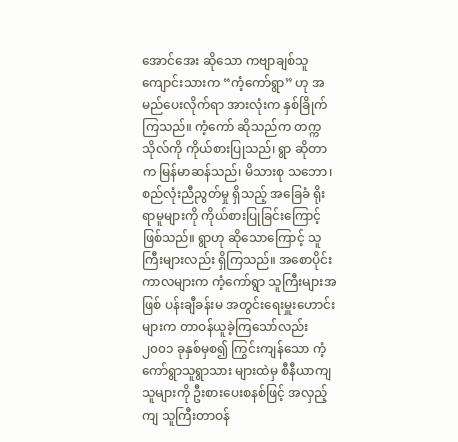အောင်အေး ဆိုသော ကဗျာချစ်သူ ကျောင်းသားက “ကံ့ကော်ရွာ” ဟု အမည်ပေးလိုက်ရာ အားလုံးက နှစ်ခြိုက်ကြသည်။ ကံ့ကော် ဆိုသည်က တက္ကသိုလ်ကို ကိုယ်စားပြုသည်၊ ရွာ ဆိုတာက မြန်မာဆန်သည်၊ မိသားစု သဘော၊ စည်လုံးညီညွတ်မှု ရှိသည့် အခြေခံ ရိုးရာမူများကို ကိုယ်စားပြုခြင်းကြောင့် ဖြစ်သည်။ ရွာဟု ဆိုသောကြောင့် သူကြီးများလည်း ရှိကြသည်။ အစောပိုင်း ကာလများက ကံ့ကော်ရွာ သူကြီးများအဖြစ် ပန်းချီခန်းမ အတွင်းရေးမှူးဟောင်း များက တာဝန်ယူခဲ့ကြသော်လည်း ၂၀၀၁ ခုနှစ်မှစ၍ ကြွင်းကျန်သော ကံ့ကော်ရွာသူရွာသား များထဲမှ စီနီယာကျသူများကို ဦးစားပေးစနစ်ဖြင့် အလှည့်ကျ သူကြီးတာဝန်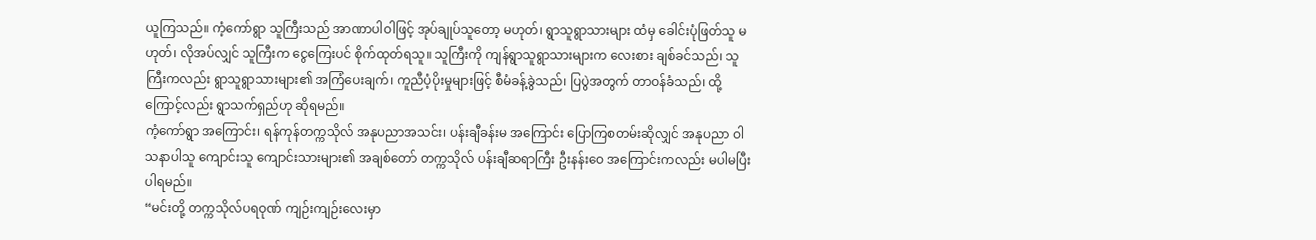ယူကြသည်။ ကံ့ကော်ရွာ သူကြီးသည် အာဏာပါဝါဖြင့် အုပ်ချုပ်သူတော့ မဟုတ်၊ ရွာသူရွာသားများ ထံမှ ခေါင်းပုံဖြတ်သူ မဟုတ်၊ လိုအပ်လျှင် သူကြီးက ငွေကြေးပင် စိုက်ထုတ်ရသူ။ သူကြီးကို ကျန်ရွာသူရွာသားများက လေးစား ချစ်ခင်သည်၊ သူကြီးကလည်း ရွာသူရွာသားများ၏ အကြံပေးချက်၊ ကူညီပံ့ပိုးမှုများဖြင့် စီမံခန့်ခွဲသည်၊ ပြပွဲအတွက် တာဝန်ခံသည်၊ ထို့ကြောင့်လည်း ရွာသက်ရှည်ဟု ဆိုရမည်။
ကံ့ကော်ရွာ အကြောင်း၊ ရန်ကုန်တက္ကသိုလ် အနုပညာအသင်း၊ ပန်းချီခန်းမ အကြောင်း ပြောကြစတမ်းဆိုလျှင် အနုပညာ ဝါသနာပါသူ ကျောင်းသူ ကျောင်းသားများ၏ အချစ်တော် တက္ကသိုလ် ပန်းချီဆရာကြီး ဦးနန်းဝေ အကြောင်းကလည်း မပါမပြီး ပါရမည်။
“မင်းတို့ တက္ကသိုလ်ပရဝုဏ် ကျဉ်းကျဉ်းလေးမှာ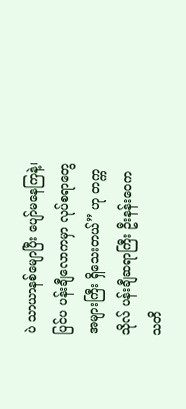ပဲ သာယာနစ်မျောပြီး ပျော်မနေကြနဲ့၊ ပြင်ပ ပန်းချီလောကမှာ လုပ်စရာတွေ အများကြီး ရှိသေးတယ်” ဟု တက္ကသိုလ် ပန်းချီဆရာကြီး ဦးနန်းဝေက သတိ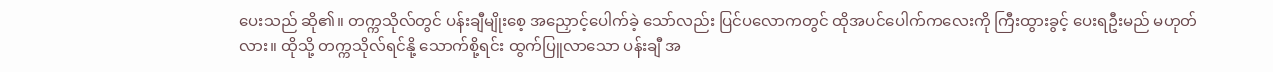ပေးသည် ဆို၏။ တက္ကသိုလ်တွင် ပန်းချီမျိုးစေ့ အညှောင့်ပေါက်ခဲ့ သော်လည်း ပြင်ပလောကတွင် ထိုအပင်ပေါက်ကလေးကို ကြီးထွားခွင့် ပေးရဦးမည် မဟုတ်လား။ ထိုသို့ တက္ကသိုလ်ရင်နို့ သောက်စို့ရင်း ထွက်ပြူလာသော ပန်းချီ အ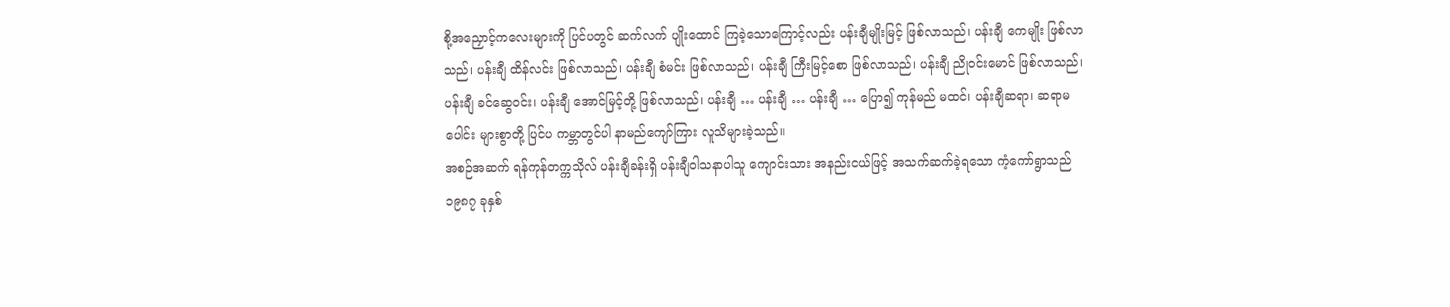စို့အညှောင့်ကလေးများကို ပြင်ပတွင် ဆက်လက် ပျိုးထောင် ကြခဲ့သောကြောင့်လည်း ပန်းချီမျိုးမြင့် ဖြစ်လာသည်၊ ပန်းချီ ကေမျိုး ဖြစ်လာသည်၊ ပန်းချီ ထိန်လင်း ဖြစ်လာသည်၊ ပန်းချီ စံမင်း ဖြစ်လာသည်၊ ပန်းချီ ကြီးမြင့်စော ဖြစ်လာသည်၊ ပန်းချီ ညိုဝင်းမောင် ဖြစ်လာသည်၊ ပန်းချီ ခင်ဆွေဝင်း၊ ပန်းချီ အောင်မြင့်တို့ ဖြစ်လာသည်၊ ပန်းချီ … ပန်းချီ … ပန်းချီ … ပြော၍ ကုန်မည် မထင်၊ ပန်းချီဆရာ၊ ဆရာမပေါင်း များစွာတို့ ပြင်ပ ကမ္ဘာတွင်ပါ နာမည်ကျော်ကြား လူသိများခဲ့သည်။
အစဉ်အဆက် ရန်ကုန်တက္ကသိုလ် ပန်းချီခန်းရှိ ပန်းချီဝါသနာပါသူ ကျောင်းသား အနည်းငယ်ဖြင့် အသက်ဆက်ခဲ့ရသော ကံ့ကော်ရွာသည် ၁၉၈၇ ခုနှစ်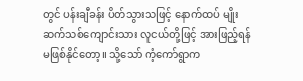တွင် ပန်းချီခန်း ပိတ်သွားသဖြင့် နောက်ထပ် မျိုးဆက်သစ်ကျောင်းသား လူငယ်တို့ဖြင့် အားဖြည့်ရန် မဖြစ်နိုင်တော့။ သို့သော် ကံ့ကော်ရွာက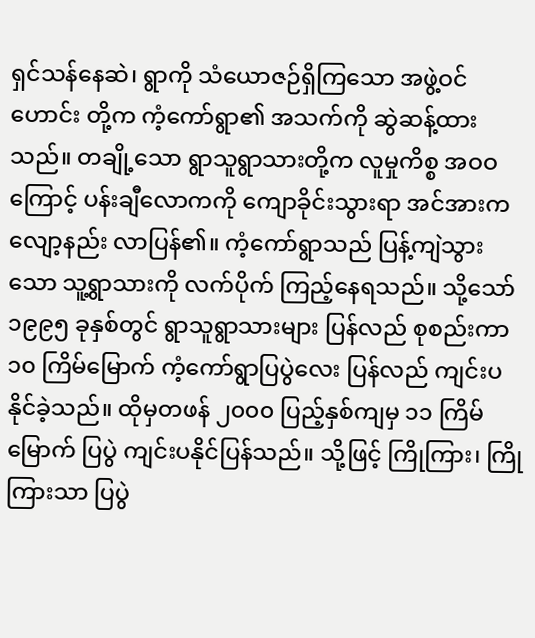ရှင်သန်နေဆဲ၊ ရွာကို သံယောဇဉ်ရှိကြသော အဖွဲ့ဝင်ဟောင်း တို့က ကံ့ကော်ရွာ၏ အသက်ကို ဆွဲဆန့်ထားသည်။ တချို့သော ရွာသူရွာသားတို့က လူမှုကိစ္စ အဝဝကြောင့် ပန်းချီလောကကို ကျောခိုင်းသွားရာ အင်အားက လျော့နည်း လာပြန်၏။ ကံ့ကော်ရွာသည် ပြန့်ကျဲသွားသော သူ့ရွာသားကို လက်ပိုက် ကြည့်နေရသည်။ သို့သော်၁၉၉၅ ခုနှစ်တွင် ရွာသူရွာသားများ ပြန်လည် စုစည်းကာ ၁၀ ကြိမ်မြောက် ကံ့ကော်ရွာပြပွဲလေး ပြန်လည် ကျင်းပနိုင်ခဲ့သည်။ ထိုမှတဖန် ၂၀၀၀ ပြည့်နှစ်ကျမှ ၁၁ ကြိမ်မြောက် ပြပွဲ ကျင်းပနိုင်ပြန်သည်။ သို့ဖြင့် ကြိုကြား၊ ကြိုကြားသာ ပြပွဲ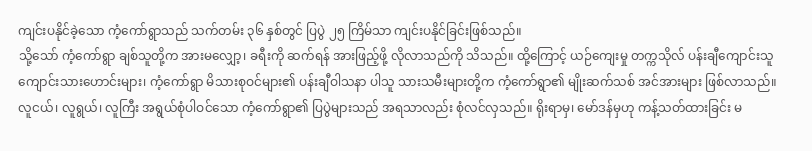ကျင်းပနိုင်ခဲ့သော ကံ့ကော်ရွာသည် သက်တမ်း ၃၆ နှစ်တွင် ပြပွဲ ၂၅ ကြိမ်သာ ကျင်းပနိုင်ခြင်းဖြစ်သည်။
သို့သော် ကံ့ကော်ရွာ ချစ်သူတို့က အားမလျှော့၊ ခရီးကို ဆက်ရန် အားဖြည့်ဖို့ လိုလာသည်ကို သိသည်။ ထို့ကြောင့် ယဉ်ကျေးမှု တက္ကသိုလ် ပန်းချီကျောင်းသူ ကျောင်းသားဟောင်းများ၊ ကံ့ကော်ရွာ မိသားစုဝင်များ၏ ပန်းချီဝါသနာ ပါသူ သားသမီးများတို့က ကံ့ကော်ရွာ၏ မျိုးဆက်သစ် အင်အားများ ဖြစ်လာသည်။
လူငယ်၊ လူရွယ်၊ လူကြီး အရွယ်စုံပါဝင်သော ကံ့ကော်ရွာ၏ ပြပွဲများသည် အရသာလည်း စုံလင်လှသည်။ ရိုးရာမှ၊ မော်ဒန်မှဟု ကန့်သတ်ထားခြင်း မ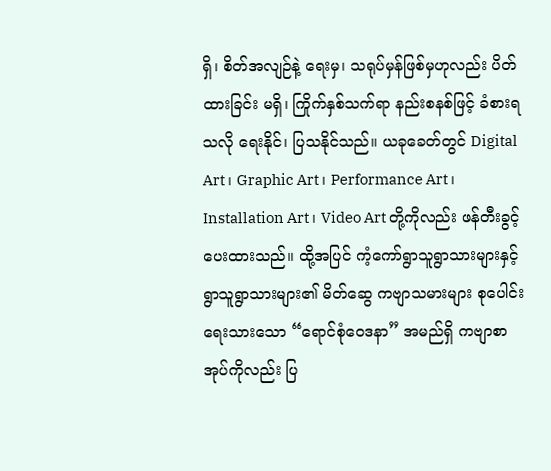ရှိ၊ စိတ်အလျဉ်နဲ့ ရေးမှ၊ သရုပ်မှန်ဖြစ်မှဟုလည်း ပိတ်ထားခြင်း မရှိ၊ ကြိုက်နှစ်သက်ရာ နည်းစနစ်ဖြင့် ခံစားရသလို ရေးနိုင်၊ ပြသနိုင်သည်။ ယခုခေတ်တွင် Digital Art ၊ Graphic Art ၊ Performance Art ၊ Installation Art ၊ Video Art တို့ကိုလည်း ဖန်တီးခွင့်ပေးထားသည်။ ထို့အပြင် ကံ့ကော်ရွာသူရွာသားများနှင့် ရွာသူရွာသားများ၏ မိတ်ဆွေ ကဗျာသမားများ စုပေါင်းရေးသားသော “ရောင်စုံဝေဒနာ” အမည်ရှိ ကဗျာစာအုပ်ကိုလည်း ပြ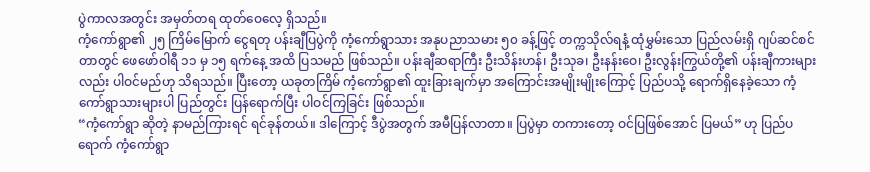ပွဲကာလအတွင်း အမှတ်တရ ထုတ်ဝေလေ့ ရှိသည်။
ကံ့ကော်ရွာ၏ ၂၅ ကြိမ်မြောက် ငွေရတု ပန်းချီပြပွဲကို ကံ့ကော်ရွာသား အနုပညာသမား ၅၀ ခန့်ဖြင့် တက္ကသိုလ်ရနံ့ ထုံမွှမ်းသော ပြည်လမ်းရှိ ဂျပ်ဆင်စင်တာတွင် ဖေဖော်ဝါရီ ၁၁ မှ ၁၅ ရက်နေ့ အထိ ပြသမည် ဖြစ်သည်။ ပန်းချီဆရာကြီး ဦးသိန်းဟန်၊ ဦးသုခ၊ ဦးနန်းဝေ၊ ဦးလွန်းကြွယ်တို့၏ ပန်းချီကားများလည်း ပါဝင်မည်ဟု သိရသည်။ ပြီးတော့ ယခုတကြိမ် ကံ့ကော်ရွာ၏ ထူးခြားချက်မှာ အကြောင်းအမျိုးမျိုးကြောင့် ပြည်ပသို့ ရောက်ရှိနေခဲ့သော ကံ့ကော်ရွာသားများပါ ပြည်တွင်း ပြန်ရောက်ပြီး ပါဝင်ကြခြင်း ဖြစ်သည်။
“ကံ့ကော်ရွာ ဆိုတဲ့ နာမည်ကြားရင် ရင်ခုန်တယ်။ ဒါကြောင့် ဒီပွဲအတွက် အမီပြန်လာတာ။ ပြပွဲမှာ တကားတော့ ဝင်ပြဖြစ်အောင် ပြမယ်” ဟု ပြည်ပရောက် ကံ့ကော်ရွာ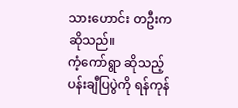သားဟောင်း တဦးက ဆိုသည်။
ကံ့ကော်ရွာ ဆိုသည့် ပန်းချီပြပွဲကို ရန်ကုန်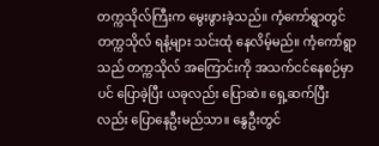တက္ကသိုလ်ကြီးက မွေးဖွားခဲ့သည်။ ကံ့ကော်ရွာတွင် တက္ကသိုလ် ရနံ့များ သင်းထုံ နေလိမ့်မည်။ ကံ့ကော်ရွာသည် တက္ကသိုလ် အကြောင်းကို အသက်ငင်နေစဉ်မှာပင် ပြောခဲ့ပြီး ယခုလည်း ပြောဆဲ။ ရှေ့ဆက်ပြီးလည်း ပြောနေဦးမည်သာ။ နွေဦးတွင်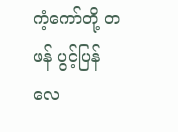ကံ့ကော်တို့ တဖန် ပွင့်ပြန်လေ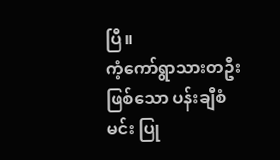ပြီ။
ကံ့ကော်ရွာသားတဦး ဖြစ်သော ပန်းချီစံမင်း ပြု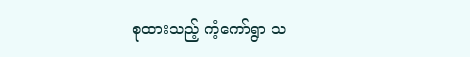စုထားသည့် ကံ့ကော်ရွာ သ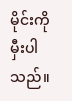မိုင်းကို မှီးပါသည်။